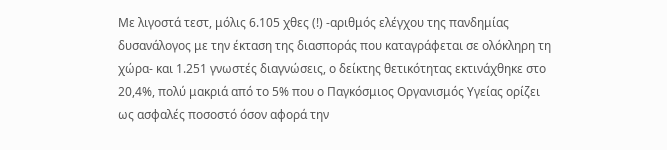Με λιγοστά τεστ, μόλις 6.105 χθες (!) -αριθμός ελέγχου της πανδημίας δυσανάλογος με την έκταση της διασποράς που καταγράφεται σε ολόκληρη τη χώρα- και 1.251 γνωστές διαγνώσεις, ο δείκτης θετικότητας εκτινάχθηκε στο 20,4%, πολύ μακριά από το 5% που ο Παγκόσμιος Οργανισμός Υγείας ορίζει ως ασφαλές ποσοστό όσον αφορά την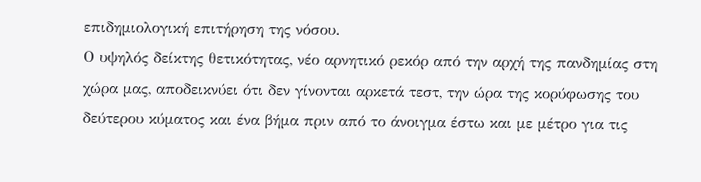επιδημιολογική επιτήρηση της νόσου.
Ο υψηλός δείκτης θετικότητας, νέο αρνητικό ρεκόρ από την αρχή της πανδημίας στη χώρα μας, αποδεικνύει ότι δεν γίνονται αρκετά τεστ, την ώρα της κορύφωσης του δεύτερου κύματος και ένα βήμα πριν από το άνοιγμα έστω και με μέτρο για τις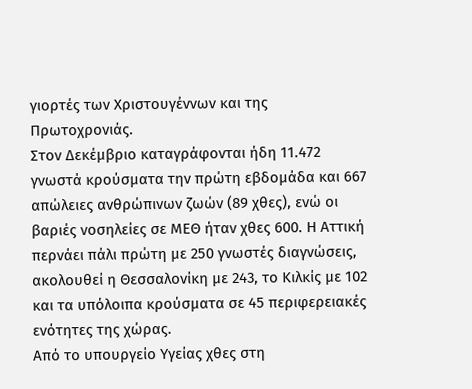γιορτές των Χριστουγέννων και της Πρωτοχρονιάς.
Στον Δεκέμβριο καταγράφονται ήδη 11.472 γνωστά κρούσματα την πρώτη εβδομάδα και 667 απώλειες ανθρώπινων ζωών (89 χθες), ενώ οι βαριές νοσηλείες σε ΜΕΘ ήταν χθες 600. Η Αττική περνάει πάλι πρώτη με 250 γνωστές διαγνώσεις, ακολουθεί η Θεσσαλονίκη με 243, το Κιλκίς με 102 και τα υπόλοιπα κρούσματα σε 45 περιφερειακές ενότητες της χώρας.
Από το υπουργείο Υγείας χθες στη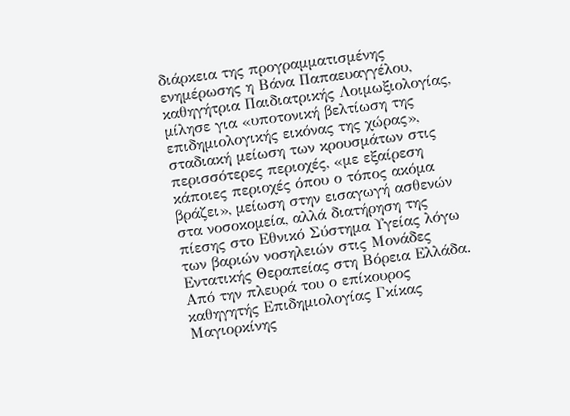διάρκεια της προγραμματισμένης ενημέρωσης η Βάνα Παπαευαγγέλου, καθηγήτρια Παιδιατρικής Λοιμωξιολογίας, μίλησε για «υποτονική βελτίωση της επιδημιολογικής εικόνας της χώρας», σταδιακή μείωση των κρουσμάτων στις περισσότερες περιοχές, «με εξαίρεση κάποιες περιοχές όπου ο τόπος ακόμα βράζει», μείωση στην εισαγωγή ασθενών στα νοσοκομεία, αλλά διατήρηση της πίεσης στο Εθνικό Σύστημα Υγείας λόγω των βαριών νοσηλειών στις Μονάδες Εντατικής Θεραπείας στη Βόρεια Ελλάδα.
Από την πλευρά του ο επίκουρος καθηγητής Επιδημιολογίας Γκίκας Μαγιορκίνης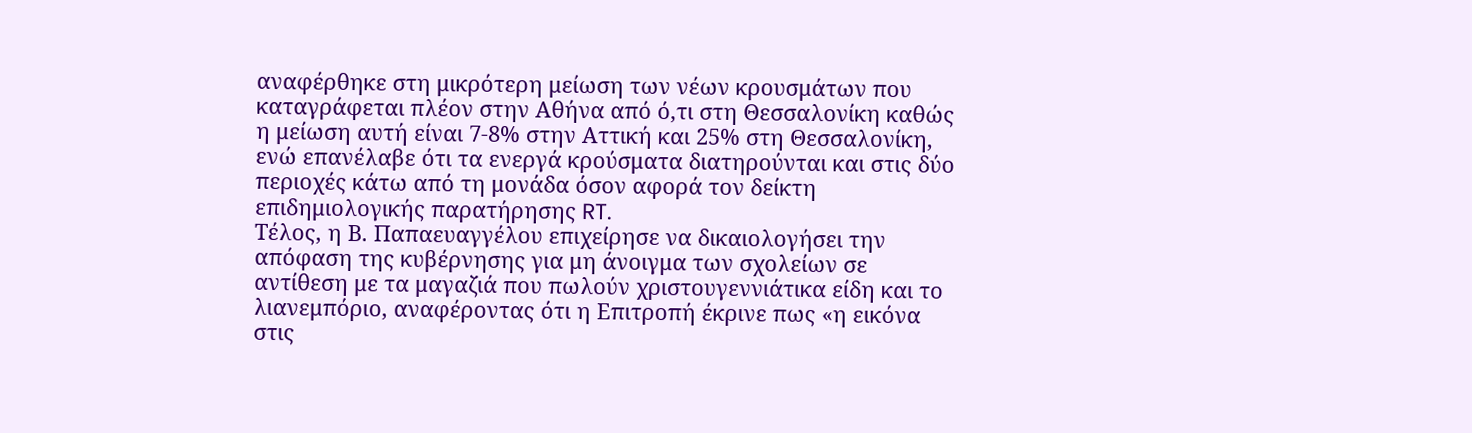αναφέρθηκε στη μικρότερη μείωση των νέων κρουσμάτων που καταγράφεται πλέον στην Αθήνα από ό,τι στη Θεσσαλονίκη καθώς η μείωση αυτή είναι 7-8% στην Αττική και 25% στη Θεσσαλονίκη, ενώ επανέλαβε ότι τα ενεργά κρούσματα διατηρούνται και στις δύο περιοχές κάτω από τη μονάδα όσον αφορά τον δείκτη επιδημιολογικής παρατήρησης RT.
Τέλος, η Β. Παπαευαγγέλου επιχείρησε να δικαιολογήσει την απόφαση της κυβέρνησης για μη άνοιγμα των σχολείων σε αντίθεση με τα μαγαζιά που πωλούν χριστουγεννιάτικα είδη και το λιανεμπόριο, αναφέροντας ότι η Επιτροπή έκρινε πως «η εικόνα στις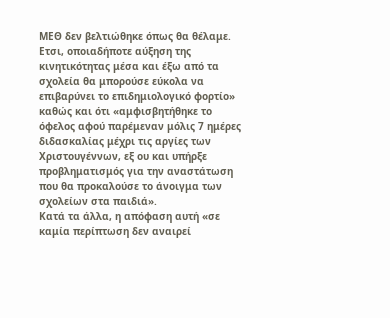ΜΕΘ δεν βελτιώθηκε όπως θα θέλαμε. Ετσι, οποιαδήποτε αύξηση της κινητικότητας μέσα και έξω από τα σχολεία θα μπορούσε εύκολα να επιβαρύνει το επιδημιολογικό φορτίο» καθώς και ότι «αμφισβητήθηκε το όφελος αφού παρέμεναν μόλις 7 ημέρες διδασκαλίας μέχρι τις αργίες των Χριστουγέννων, εξ ου και υπήρξε προβληματισμός για την αναστάτωση που θα προκαλούσε το άνοιγμα των σχολείων στα παιδιά».
Κατά τα άλλα, η απόφαση αυτή «σε καμία περίπτωση δεν αναιρεί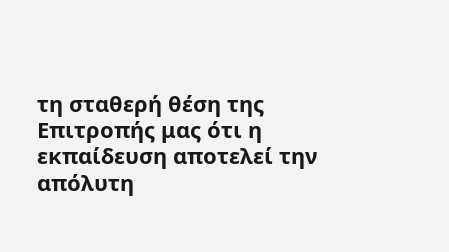τη σταθερή θέση της Επιτροπής μας ότι η εκπαίδευση αποτελεί την απόλυτη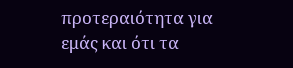προτεραιότητα για εμάς και ότι τα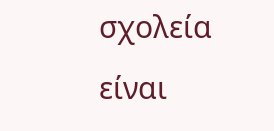σχολεία είναι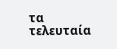τα τελευταία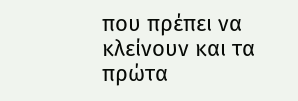που πρέπει να κλείνουν και τα πρώτα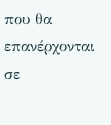που θα επανέρχονται σε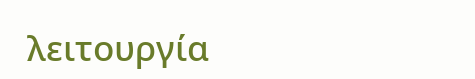λειτουργία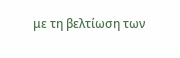με τη βελτίωση των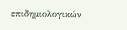επιδημιολογικών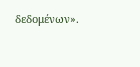δεδομένων».